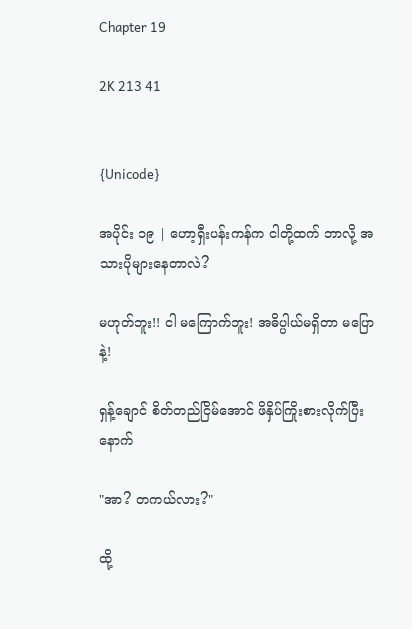Chapter 19

2K 213 41


{Unicode}

အပိုင်း ၁၉ | ဟော့ရှီးပန်းကန်က ငါတို့ထက် ဘာလို့ အသားပိုများနေတာလဲ?

မဟုတ်ဘူး!! ငါ မကြောက်ဘူး! အဓိပ္ပါယ်မရှိတာ မပြောနဲ့!

ရှန့်ချောင် စိတ်တည်ငြိမ်အောင် ဖိနှိပ်ကြိုးစားလိုက်ပြီးနောက်

"အာ? တကယ်လား?"

ထို့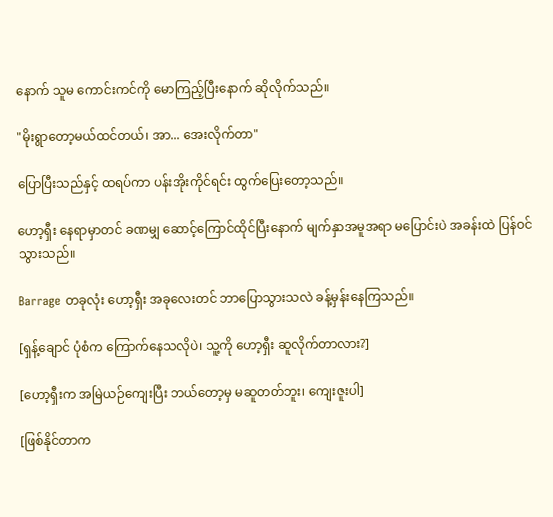နောက် သူမ ကောင်းကင်ကို မောကြည့်ပြီးနောက် ဆိုလိုက်သည်။

"မိုးရွာတော့မယ်ထင်တယ်၊ အာ... အေးလိုက်တာ"

ပြောပြီးသည်နှင့် ထရပ်ကာ ပန်းအိုးကိုင်ရင်း ထွက်ပြေးတော့သည်။

ဟော့ရှီး နေရာမှာတင် ခဏမျှ ဆောင့်ကြောင်ထိုင်ပြီးနောက် မျက်နှာအမူအရာ မပြောင်းပဲ အခန်းထဲ ပြန်ဝင်သွားသည်။

Barrage တခုလုံး ဟော့ရှီး အခုလေးတင် ဘာပြောသွားသလဲ ခန့်မှန်းနေကြသည်။

[ရှန့်ချောင် ပုံစံက ကြောက်နေသလိုပဲ၊ သူ့ကို ဟော့ရှီး ဆူလိုက်တာလား?]

[ဟော့ရှီးက အမြဲယဉ်ကျေးပြီး ဘယ်တော့မှ မဆူတတ်ဘူး၊ ကျေးဇူးပါ]

[ဖြစ်နိုင်တာက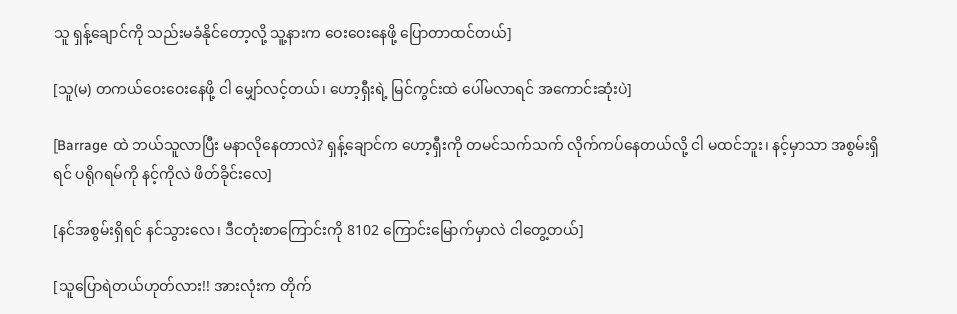သူ ရှန့်ချောင်ကို သည်းမခံနိုင်တော့လို့ သူ့နားက ဝေးဝေးနေဖို့ ပြောတာထင်တယ်]

[သူ(မ) တကယ်ဝေးဝေးနေဖို့ ငါ မျှော်လင့်တယ်၊ ဟော့ရှီးရဲ့ မြင်ကွင်းထဲ ပေါ်မလာရင် အကောင်းဆုံးပဲ]

[Barrage ထဲ ဘယ်သူလာပြီး မနာလိုနေတာလဲ? ရှန့်ချောင်က ဟော့ရှီးကို တမင်သက်သက် လိုက်ကပ်နေတယ်လို့ ငါ မထင်ဘူး၊ နင့်မှာသာ အစွမ်းရှိရင် ပရိုဂရမ်ကို နင့်ကိုလဲ ဖိတ်ခိုင်းလေ]

[နင်အစွမ်းရှိရင် နင်သွားလေ၊ ဒီငတုံးစာကြောင်းကို 8102 ကြောင်းမြောက်မှာလဲ ငါတွေ့တယ်]

[သူပြောရဲတယ်ဟုတ်လား!! အားလုံးက တိုက်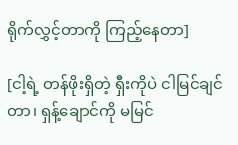ရိုက်လွှင့်တာကို ကြည့်နေတာ]

[ငါ့ရဲ့ တန်ဖိုးရှိတဲ့ ရှီးကိုပဲ ငါမြင်ချင်တာ၊ ရှန့်ချောင်ကို မမြင်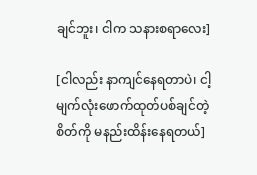ချင်ဘူး၊ ငါက သနားစရာလေး]

[ငါလည်း နာကျင်နေရတာပဲ၊ ငါ့မျက်လုံးဖောက်ထုတ်ပစ်ချင်တဲ့ စိတ်ကို မနည်းထိန်းနေရတယ်]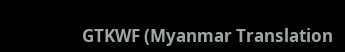GTKWF (Myanmar Translation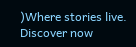)Where stories live. Discover now